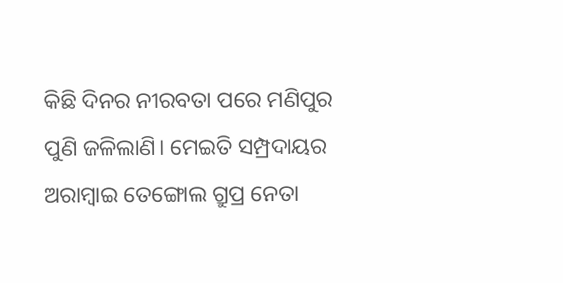କିଛି ଦିନର ନୀରବତା ପରେ ମଣିପୁର ପୁଣି ଜଳିଲାଣି। ମେଇତି ସମ୍ପ୍ରଦାୟର ଅରାମ୍ବାଇ ତେଙ୍ଗୋଲ ଗ୍ରୁପ୍ର ନେତା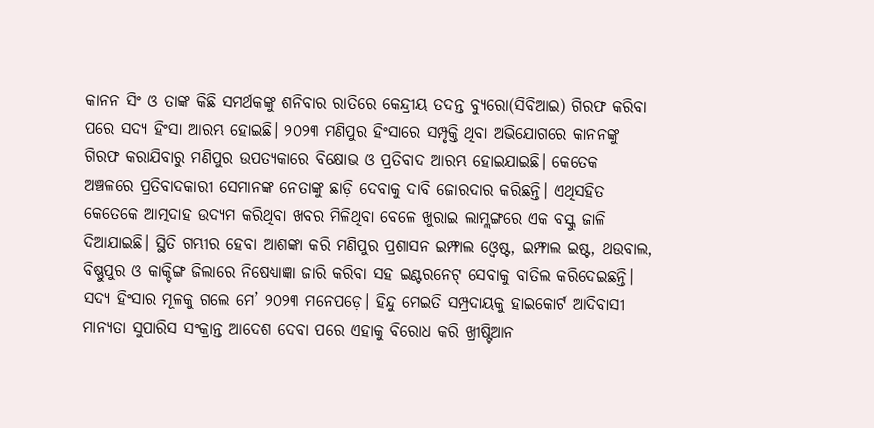କାନନ ସିଂ ଓ ତାଙ୍କ କିଛି ସମର୍ଥକଙ୍କୁ ଶନିବାର ରାତିରେ କେନ୍ଦ୍ରୀୟ ତଦନ୍ତ ବ୍ୟୁରୋ(ସିବିଆଇ) ଗିରଫ କରିବା ପରେ ସଦ୍ୟ ହିଂସା ଆରମ୍ଭ ହୋଇଛି। ୨୦୨୩ ମଣିପୁର ହିଂସାରେ ସମ୍ପୃକ୍ତି ଥିବା ଅଭିଯୋଗରେ କାନନଙ୍କୁ ଗିରଫ କରାଯିବାରୁ ମଣିପୁର ଉପତ୍ୟକାରେ ବିକ୍ଷୋଭ ଓ ପ୍ରତିବାଦ ଆରମ୍ଭ ହୋଇଯାଇଛି। କେତେକ ଅଞ୍ଚଳରେ ପ୍ରତିବାଦକାରୀ ସେମାନଙ୍କ ନେତାଙ୍କୁ ଛାଡ଼ି ଦେବାକୁ ଦାବି ଜୋରଦାର କରିଛନ୍ତି। ଏଥିସହିତ କେତେକେ ଆତ୍ମଦାହ ଉଦ୍ୟମ କରିଥିବା ଖବର ମିଳିଥିବା ବେଳେ ଖୁରାଇ ଲାମ୍ଲଙ୍ଗରେ ଏକ ବସ୍କୁ ଜାଳି ଦିଆଯାଇଛି। ସ୍ଥିତି ଗମ୍ଭୀର ହେବା ଆଶଙ୍କା କରି ମଣିପୁର ପ୍ରଶାସନ ଇମ୍ଫାଲ ଓ୍ବେଷ୍ଟ, ଇମ୍ଫାଲ ଇଷ୍ଟ, ଥଉବାଲ, ବିଷ୍ଣୁପୁର ଓ କାକ୍ଚିଙ୍ଗ ଜିଲାରେ ନିଷେଧ୍ୟାଜ୍ଞା ଜାରି କରିବା ସହ ଇଣ୍ଟରନେଟ୍ ସେବାକୁ ବାତିଲ କରିଦେଇଛନ୍ତି।
ସଦ୍ୟ ହିଂସାର ମୂଳକୁ ଗଲେ ମେ’ ୨୦୨୩ ମନେପଡ଼େ। ହିନ୍ଦୁ ମେଇତି ସମ୍ପ୍ରଦାୟକୁ ହାଇକୋର୍ଟ ଆଦିବାସୀ ମାନ୍ୟତା ସୁପାରିସ ସଂକ୍ରାନ୍ତ ଆଦେଶ ଦେବା ପରେ ଏହାକୁ ବିରୋଧ କରି ଖ୍ରୀଷ୍ଟିଆନ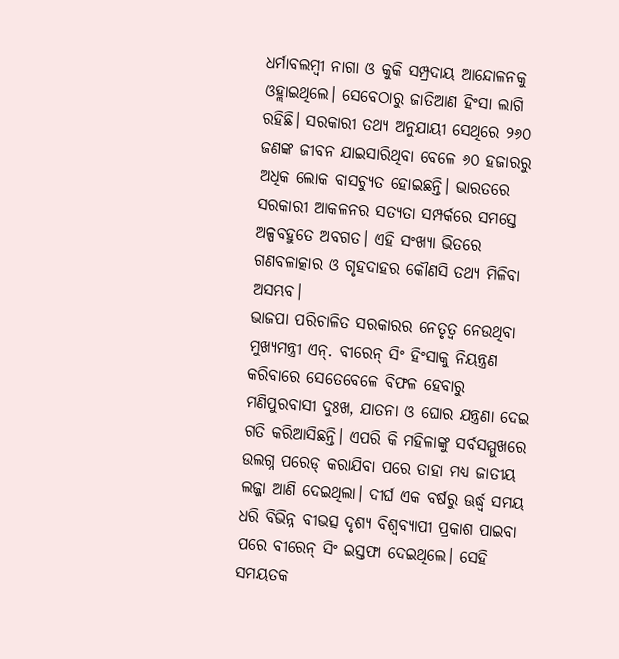ଧର୍ମାବଲମ୍ବୀ ନାଗା ଓ କୁକି ସମ୍ପ୍ରଦାୟ ଆନ୍ଦୋଳନକୁ ଓହ୍ଲାଇଥିଲେ। ସେବେଠାରୁ ଜାତିଆଣ ହିଂସା ଲାଗି ରହିଛି। ସରକାରୀ ତଥ୍ୟ ଅନୁଯାୟୀ ସେଥିରେ ୨୬୦ ଜଣଙ୍କ ଜୀବନ ଯାଇସାରିଥିବା ବେଳେ ୬୦ ହଜାରରୁ ଅଧିକ ଲୋକ ବାସଚ୍ୟୁତ ହୋଇଛନ୍ତି। ଭାରତରେ ସରକାରୀ ଆକଳନର ସତ୍ୟତା ସମ୍ପର୍କରେ ସମସ୍ତେ ଅଳ୍ପବହୁତେ ଅବଗତ। ଏହି ସଂଖ୍ୟା ଭିତରେ ଗଣବଳାତ୍କାର ଓ ଗୃହଦାହର କୌଣସି ତଥ୍ୟ ମିଳିବା ଅସମ୍ଭବ।
ଭାଜପା ପରିଚାଳିତ ସରକାରର ନେତୃତ୍ୱ ନେଉଥିବା ମୁଖ୍ୟମନ୍ତ୍ରୀ ଏନ୍. ବୀରେନ୍ ସିଂ ହିଂସାକୁ ନିୟନ୍ତ୍ରଣ କରିବାରେ ସେତେବେଳେ ବିଫଳ ହେବାରୁ ମଣିପୁରବାସୀ ଦୁଃଖ, ଯାତନା ଓ ଘୋର ଯନ୍ତ୍ରଣା ଦେଇ ଗତି କରିଆସିଛନ୍ତି। ଏପରି କି ମହିଳାଙ୍କୁ ସର୍ବସମ୍ମୁଖରେ ଉଲଗ୍ନ ପରେଡ୍ କରାଯିବା ପରେ ତାହା ମଧ୍ୟ ଜାତୀୟ ଲଜ୍ଜା ଆଣି ଦେଇଥିଲା। ଦୀର୍ଘ ଏକ ବର୍ଷରୁ ଊର୍ଦ୍ଧ୍ୱ ସମୟ ଧରି ବିଭିନ୍ନ ବୀଭତ୍ସ ଦୃଶ୍ୟ ବିଶ୍ୱବ୍ୟାପୀ ପ୍ରକାଶ ପାଇବା ପରେ ବୀରେନ୍ ସିଂ ଇସ୍ତଫା ଦେଇଥିଲେ। ସେହି ସମୟତକ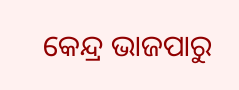କେନ୍ଦ୍ର ଭାଜପାରୁ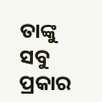ତାଙ୍କୁ ସବୁ ପ୍ରକାର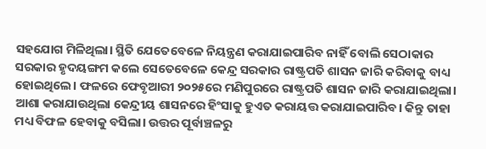ସହଯୋଗ ମିଳିଥିଲା। ସ୍ଥିତି ଯେତେବେଳେ ନିୟନ୍ତ୍ରଣ କରାଯାଇପାରିବ ନାହିଁ ବୋଲି ସେଠାକାର ସରକାର ହୃଦୟଙ୍ଗମ କଲେ ସେତେବେଳେ କେନ୍ଦ୍ର ସରକାର ରାଷ୍ଟ୍ରପତି ଶାସନ ଜାରି କରିବାକୁ ବାଧ୍ୟ ହୋଇଥିଲେ। ଫଳରେ ଫେବୃଆରୀ ୨୦୨୫ରେ ମଣିପୁରରେ ରାଷ୍ଟ୍ରପତି ଶାସନ ଜାରି କରାଯାଇଥିଲା। ଆଶା କରାଯାଉଥିଲା କେନ୍ଦ୍ରୀୟ ଶାସନରେ ହିଂସାକୁ ହୁଏତ କରାୟତ୍ତ କରାଯାଇପାରିବ। କିନ୍ତୁ ତାହା ମଧ୍ୟ ବିଫଳ ହେବାକୁ ବସିଲା। ଉତ୍ତର ପୂର୍ବାଞ୍ଚଳରୁ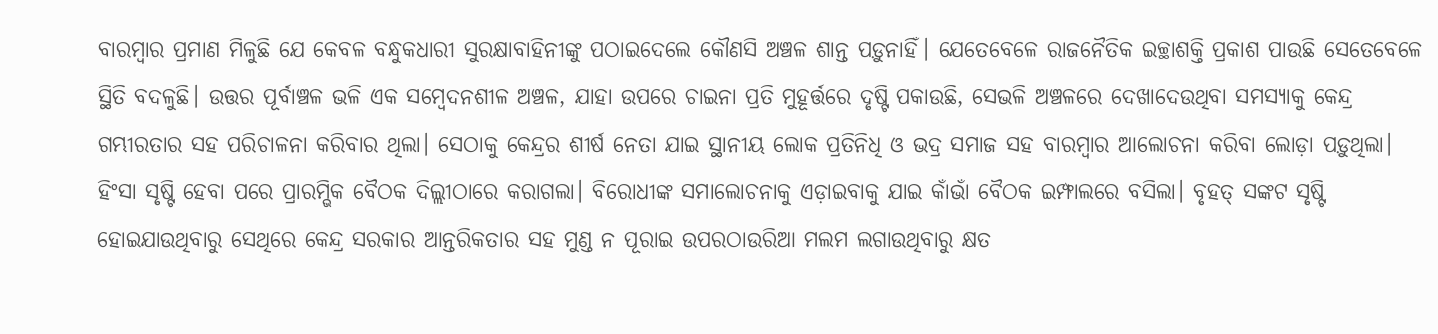ବାରମ୍ବାର ପ୍ରମାଣ ମିଳୁଛି ଯେ କେବଳ ବନ୍ଧୁକଧାରୀ ସୁରକ୍ଷାବାହିନୀଙ୍କୁ ପଠାଇଦେଲେ କୌଣସି ଅଞ୍ଚଳ ଶାନ୍ତ ପଡ଼ୁନାହିଁ। ଯେତେବେଳେ ରାଜନୈତିକ ଇଚ୍ଛାଶକ୍ତି ପ୍ରକାଶ ପାଉଛି ସେତେବେଳେ ସ୍ଥିତି ବଦଳୁଛି। ଉତ୍ତର ପୂର୍ବାଞ୍ଚଳ ଭଳି ଏକ ସମ୍ବେଦନଶୀଳ ଅଞ୍ଚଳ, ଯାହା ଉପରେ ଚାଇନା ପ୍ରତି ମୁହୂର୍ତ୍ତରେ ଦୃଷ୍ଟି ପକାଉଛି, ସେଭଳି ଅଞ୍ଚଳରେ ଦେଖାଦେଉଥିବା ସମସ୍ୟାକୁ କେନ୍ଦ୍ର ଗମ୍ଭୀରତାର ସହ ପରିଚାଳନା କରିବାର ଥିଲା। ସେଠାକୁ କେନ୍ଦ୍ରର ଶୀର୍ଷ ନେତା ଯାଇ ସ୍ଥାନୀୟ ଲୋକ ପ୍ରତିନିଧି ଓ ଭଦ୍ର ସମାଜ ସହ ବାରମ୍ବାର ଆଲୋଚନା କରିବା ଲୋଡ଼ା ପଡ଼ୁଥିଲା। ହିଂସା ସୃଷ୍ଟି ହେବା ପରେ ପ୍ରାରମ୍ଭିକ ବୈଠକ ଦିଲ୍ଲୀଠାରେ କରାଗଲା। ବିରୋଧୀଙ୍କ ସମାଲୋଚନାକୁ ଏଡ଼ାଇବାକୁ ଯାଇ କାଁଭାଁ ବୈଠକ ଇମ୍ଫାଲରେ ବସିଲା। ବୃହତ୍ ସଙ୍କଟ ସୃଷ୍ଟି ହୋଇଯାଉଥିବାରୁ ସେଥିରେ କେନ୍ଦ୍ର ସରକାର ଆନ୍ତରିକତାର ସହ ମୁଣ୍ଡ ନ ପୂରାଇ ଉପରଠାଉରିଆ ମଲମ ଲଗାଉଥିବାରୁ କ୍ଷତ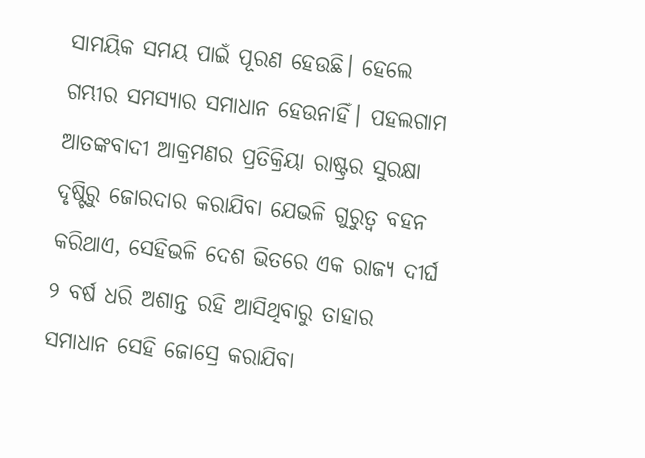ସାମୟିକ ସମୟ ପାଇଁ ପୂରଣ ହେଉଛି। ହେଲେ ଗମ୍ଭୀର ସମସ୍ୟାର ସମାଧାନ ହେଉନାହିଁ। ପହଲଗାମ ଆତଙ୍କବାଦୀ ଆକ୍ରମଣର ପ୍ରତିକ୍ରିୟା ରାଷ୍ଟ୍ରର ସୁରକ୍ଷା ଦୃଷ୍ଟିରୁ ଜୋରଦାର କରାଯିବା ଯେଭଳି ଗୁରୁତ୍ୱ ବହନ କରିଥାଏ, ସେହିଭଳି ଦେଶ ଭିତରେ ଏକ ରାଜ୍ୟ ଦୀର୍ଘ ୨ ବର୍ଷ ଧରି ଅଶାନ୍ତ ରହି ଆସିଥିବାରୁ ତାହାର ସମାଧାନ ସେହି ଜୋସ୍ରେ କରାଯିବା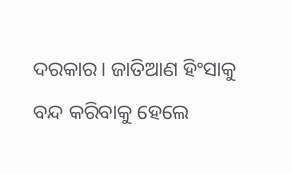ଦରକାର। ଜାତିଆଣ ହିଂସାକୁ ବନ୍ଦ କରିବାକୁ ହେଲେ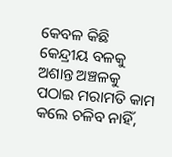କେବଳ କିଛି କେନ୍ଦ୍ରୀୟ ବଳକୁ ଅଶାନ୍ତ ଅଞ୍ଚଳକୁ ପଠାଇ ମରାମତି କାମ କଲେ ଚଳିବ ନାହିଁ,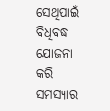ସେଥିପାଇଁ ବିଧିବଦ୍ଧ ଯୋଜନା କରି ସମସ୍ୟାର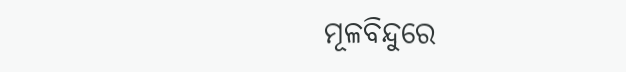ମୂଳବିନ୍ଦୁରେ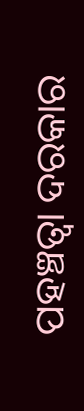ପହଞ୍ଚତ୍ବା ଦରକାର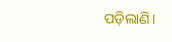ପଡ଼ିଲାଣି।